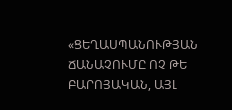«ՑԵՂԱՍՊԱՆՈՒԹՅԱՆ ՃԱՆԱՉՈՒՄԸ ՈՉ ԹԵ ԲԱՐՈՅԱԿԱՆ, ԱՅԼ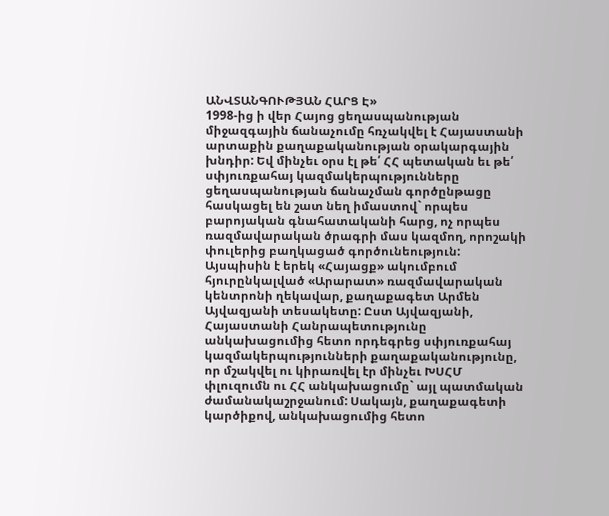ԱՆՎՏԱՆԳՈՒԹՅԱՆ ՀԱՐՑ Է»
1998-ից ի վեր Հայոց ցեղասպանության միջազգային ճանաչումը հռչակվել է Հայաստանի արտաքին քաղաքականության օրակարգային խնդիր: Եվ մինչեւ օրս էլ թե՛ ՀՀ պետական եւ թե՛ սփյուռքահայ կազմակերպությունները ցեղասպանության ճանաչման գործընթացը հասկացել են շատ նեղ իմաստով` որպես բարոյական գնահատականի հարց, ոչ որպես ռազմավարական ծրագրի մաս կազմող, որոշակի փուլերից բաղկացած գործունեություն:
Այսպիսին է երեկ «Հայացք» ակումբում հյուրընկալված «Արարատ» ռազմավարական կենտրոնի ղեկավար, քաղաքագետ Արմեն Այվազյանի տեսակետը: Ըստ Այվազյանի, Հայաստանի Հանրապետությունը անկախացումից հետո որդեգրեց սփյուռքահայ կազմակերպությունների քաղաքականությունը, որ մշակվել ու կիրառվել էր մինչեւ ԽՍՀՄ փլուզումն ու ՀՀ անկախացումը` այլ պատմական ժամանակաշրջանում: Սակայն, քաղաքագետի կարծիքով, անկախացումից հետո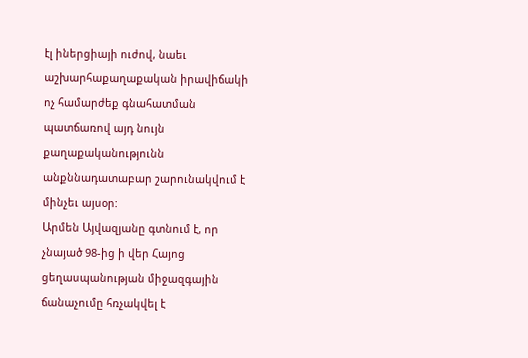էլ իներցիայի ուժով, նաեւ աշխարհաքաղաքական իրավիճակի ոչ համարժեք գնահատման պատճառով այդ նույն քաղաքականությունն անքննադատաբար շարունակվում է մինչեւ այսօր:
Արմեն Այվազյանը գտնում է, որ չնայած 98-ից ի վեր Հայոց ցեղասպանության միջազգային ճանաչումը հռչակվել է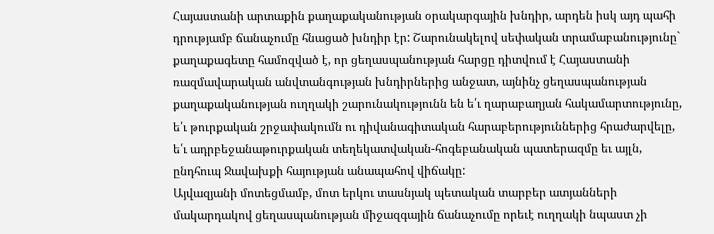Հայաստանի արտաքին քաղաքականության օրակարգային խնդիր, արդեն իսկ այդ պահի դրությամբ ճանաչումը հնացած խնդիր էր: Շարունակելով սեփական տրամաբանությունը` քաղաքագետը համոզված է, որ ցեղասպանության հարցը դիտվում է Հայաստանի ռազմավարական անվտանգության խնդիրներից անջատ, այնինչ ցեղասպանության քաղաքականության ուղղակի շարունակությունն են ե՛ւ ղարաբաղյան հակամարտությունը, ե՛ւ թուրքական շրջափակումն ու դիվանագիտական հարաբերություններից հրաժարվելը, ե՛ւ ադրբեջանաթուրքական տեղեկատվական-հոգեբանական պատերազմը եւ այլն, ընդհուպ Ջավախքի հայության անապահով վիճակը:
Այվազյանի մոտեցմամբ, մոտ երկու տասնյակ պետական տարբեր ատյանների մակարդակով ցեղասպանության միջազգային ճանաչումը որեւէ ուղղակի նպաստ չի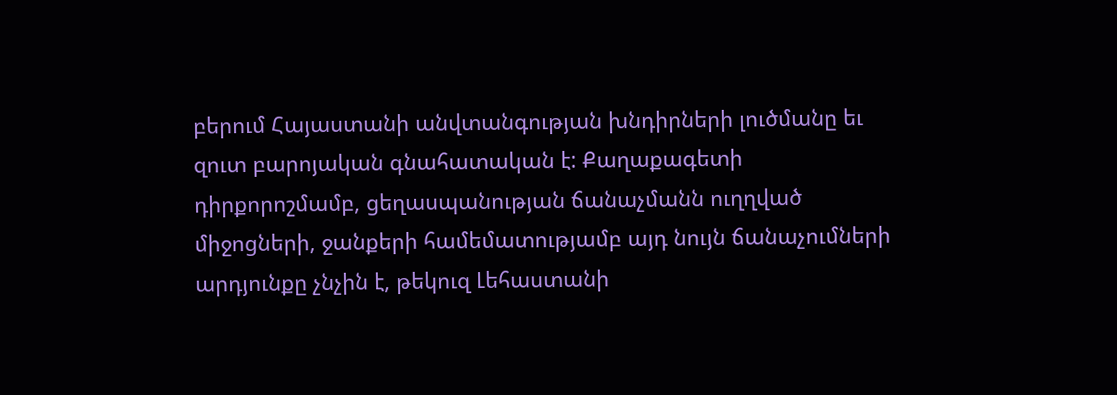բերում Հայաստանի անվտանգության խնդիրների լուծմանը եւ զուտ բարոյական գնահատական է: Քաղաքագետի դիրքորոշմամբ, ցեղասպանության ճանաչմանն ուղղված միջոցների, ջանքերի համեմատությամբ այդ նույն ճանաչումների արդյունքը չնչին է, թեկուզ Լեհաստանի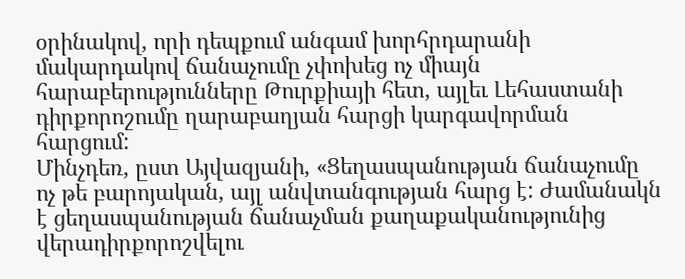օրինակով, որի դեպքում անգամ խորհրդարանի մակարդակով ճանաչումը չփոխեց ոչ միայն հարաբերությունները Թուրքիայի հետ, այլեւ Լեհաստանի դիրքորոշումը ղարաբաղյան հարցի կարգավորման հարցում:
Մինչդեռ, ըստ Այվազյանի, «Ցեղասպանության ճանաչումը ոչ թե բարոյական, այլ անվտանգության հարց է: Ժամանակն է ցեղասպանության ճանաչման քաղաքականությունից վերադիրքորոշվելու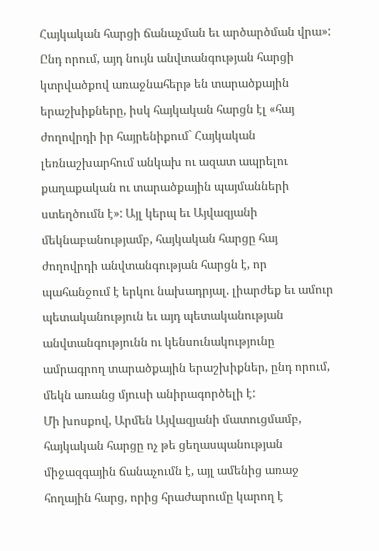Հայկական հարցի ճանաչման եւ արծարծման վրա»: Ընդ որում, այդ նույն անվտանգության հարցի կտրվածքով առաջնահերթ են տարածքային երաշխիքները, իսկ հայկական հարցն էլ «հայ ժողովրդի իր հայրենիքում` Հայկական լեռնաշխարհում անկախ ու ազատ ապրելու քաղաքական ու տարածքային պայմանների ստեղծումն է»: Այլ կերպ եւ Այվազյանի մեկնաբանությամբ, հայկական հարցը հայ ժողովրդի անվտանգության հարցն է, որ պահանջում է երկու նախադրյալ. լիարժեք եւ ամուր պետականություն եւ այդ պետականության անվտանգությունն ու կենսունակությունը ամրագրող տարածքային երաշխիքներ, ընդ որում, մեկն առանց մյուսի անիրագործելի է:
Մի խոսքով, Արմեն Այվազյանի մատուցմամբ, հայկական հարցը ոչ թե ցեղասպանության միջազգային ճանաչումն է, այլ ամենից առաջ հողային հարց, որից հրաժարումը կարող է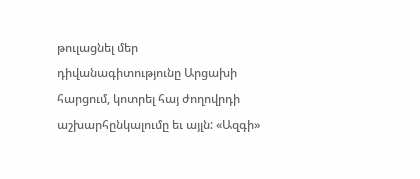թուլացնել մեր դիվանագիտությունը Արցախի հարցում, կոտրել հայ ժողովրդի աշխարհընկալումը եւ այլն: «Ազգի»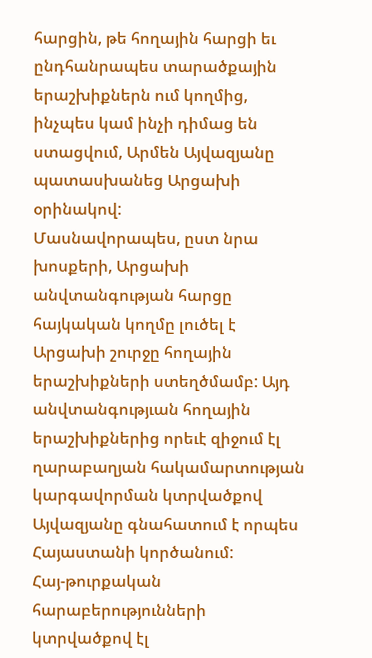հարցին, թե հողային հարցի եւ ընդհանրապես տարածքային երաշխիքներն ում կողմից, ինչպես կամ ինչի դիմաց են ստացվում, Արմեն Այվազյանը պատասխանեց Արցախի օրինակով:
Մասնավորապես, ըստ նրա խոսքերի, Արցախի անվտանգության հարցը հայկական կողմը լուծել է Արցախի շուրջը հողային երաշխիքների ստեղծմամբ: Այդ անվտանգությւան հողային երաշխիքներից որեւէ զիջում էլ ղարաբաղյան հակամարտության կարգավորման կտրվածքով Այվազյանը գնահատում է որպես Հայաստանի կործանում:
Հայ-թուրքական հարաբերությունների կտրվածքով էլ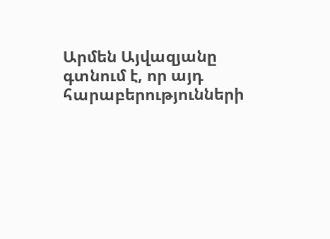Արմեն Այվազյանը գտնում է, որ այդ հարաբերությունների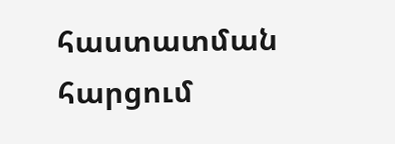հաստատման հարցում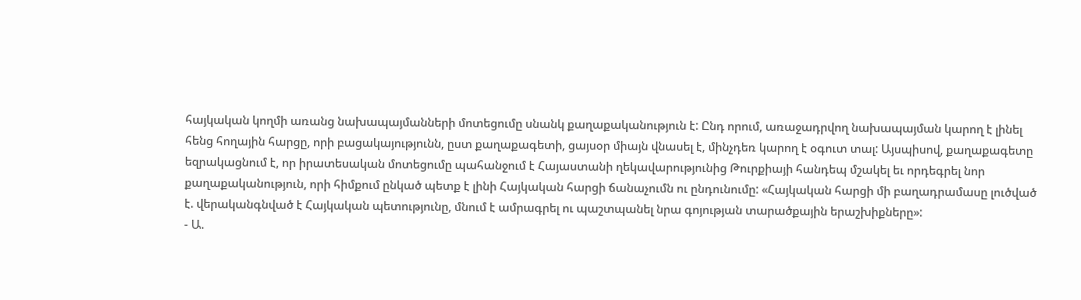հայկական կողմի առանց նախապայմանների մոտեցումը սնանկ քաղաքականություն է: Ընդ որում, առաջադրվող նախապայման կարող է լինել հենց հողային հարցը, որի բացակայությունն, ըստ քաղաքագետի, ցայսօր միայն վնասել է, մինչդեռ կարող է օգուտ տալ: Այսպիսով, քաղաքագետը եզրակացնում է, որ իրատեսական մոտեցումը պահանջում է Հայաստանի ղեկավարությունից Թուրքիայի հանդեպ մշակել եւ որդեգրել նոր քաղաքականություն, որի հիմքում ընկած պետք է լինի Հայկական հարցի ճանաչումն ու ընդունումը: «Հայկական հարցի մի բաղադրամասը լուծված է. վերականգնված է Հայկական պետությունը, մնում է ամրագրել ու պաշտպանել նրա գոյության տարածքային երաշխիքները»:
- Ա.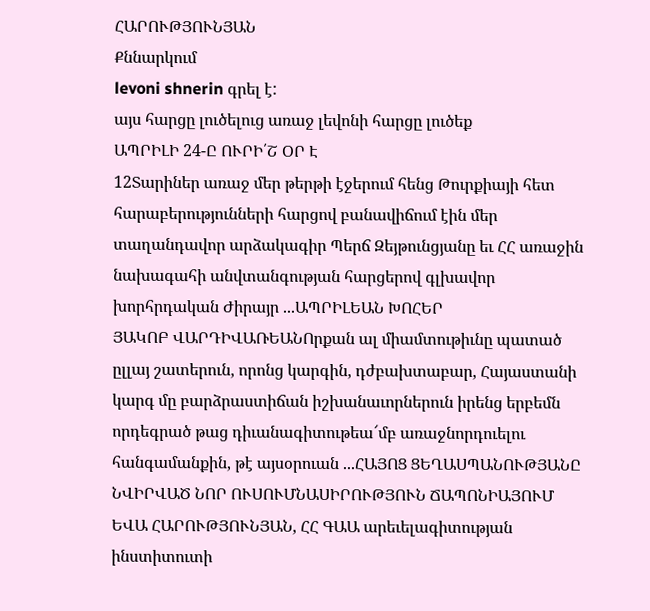ՀԱՐՈՒԹՅՈՒՆՅԱՆ
Քննարկում
levoni shnerin գրել է:
այս հարցը լուծելուց առաջ լեվոնի հարցը լուծեք
ԱՊՐԻԼԻ 24-Ը ՈՒՐԻ՛Շ ՕՐ Է
12Տարիներ առաջ մեր թերթի էջերում հենց Թուրքիայի հետ հարաբերությունների հարցով բանավիճում էին մեր տաղանդավոր արձակագիր Պերճ Զեյթունցյանը եւ ՀՀ առաջին նախագահի անվտանգության հարցերով գլխավոր խորհրդական Ժիրայր ...ԱՊՐԻԼԵԱՆ ԽՈՀԵՐ
ՅԱԿՈԲ ՎԱՐԴԻՎԱՌԵԱՆՈրքան ալ միամտութիւնը պատած ըլլայ շատերուն, որոնց կարգին, դժբախտաբար, Հայաստանի կարգ մը բարձրաստիճան իշխանաւորներուն իրենց երբեմն որդեգրած թաց դիւանագիտութեա՜մբ առաջնորդուելու հանգամանքին, թէ այսօրուան ...ՀԱՅՈՑ ՑԵՂԱՍՊԱՆՈՒԹՅԱՆԸ ՆՎԻՐՎԱԾ ՆՈՐ ՈՒՍՈՒՄՆԱՍԻՐՈՒԹՅՈՒՆ ՃԱՊՈՆԻԱՅՈՒՄ
ԵՎԱ ՀԱՐՈՒԹՅՈՒՆՅԱՆ, ՀՀ ԳԱԱ արեւելագիտության ինստիտուտի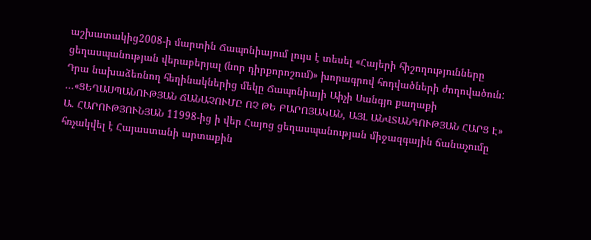աշխատակից2008-ի մարտին Ճապոնիայում լույս է տեսել «Հայերի հիշողությունները ցեղասպանության վերաբերյալ (նոր դիրքորոշում)» խորագրով հոդվածների ժողովածուն: Դրա նախաձեռնող հեղինակներից մեկը Ճապոնիայի Աիչի Սանգյո քաղաքի ...«ՑԵՂԱՍՊԱՆՈՒԹՅԱՆ ՃԱՆԱՉՈՒՄԸ ՈՉ ԹԵ ԲԱՐՈՅԱԿԱՆ, ԱՅԼ ԱՆՎՏԱՆԳՈՒԹՅԱՆ ՀԱՐՑ Է»
Ա. ՀԱՐՈՒԹՅՈՒՆՅԱՆ 11998-ից ի վեր Հայոց ցեղասպանության միջազգային ճանաչումը հռչակվել է Հայաստանի արտաքին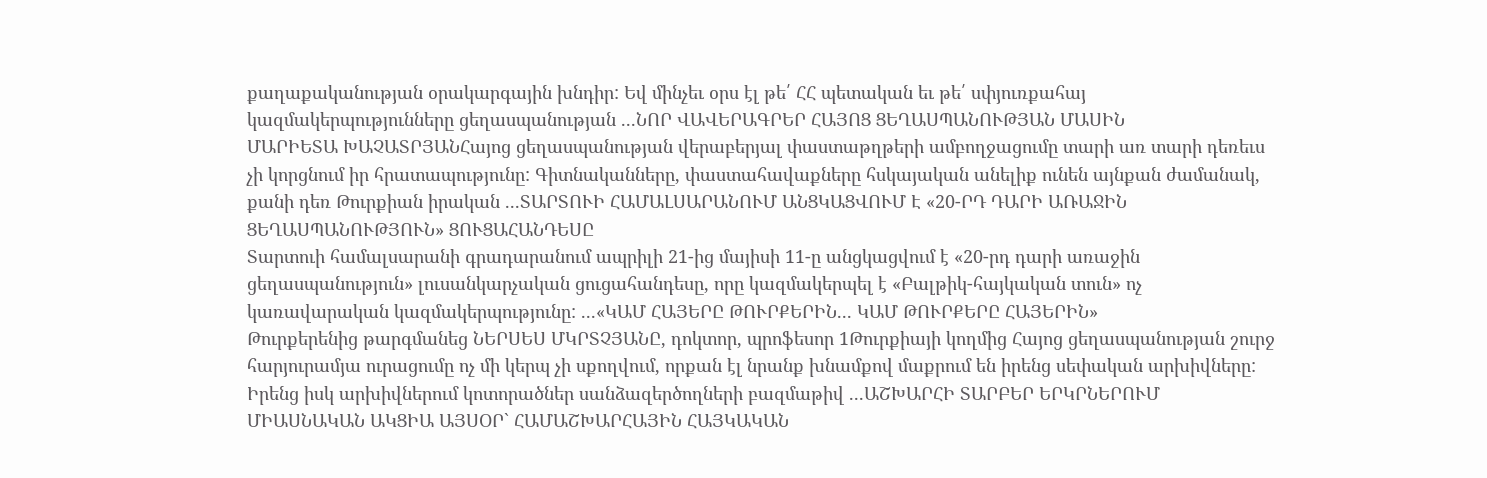քաղաքականության օրակարգային խնդիր: Եվ մինչեւ օրս էլ թե՛ ՀՀ պետական եւ թե՛ սփյուռքահայ կազմակերպությունները ցեղասպանության ...ՆՈՐ ՎԱՎԵՐԱԳՐԵՐ ՀԱՅՈՑ ՑԵՂԱՍՊԱՆՈՒԹՅԱՆ ՄԱՍԻՆ
ՄԱՐԻԵՏԱ ԽԱՉԱՏՐՅԱՆՀայոց ցեղասպանության վերաբերյալ փաստաթղթերի ամբողջացումը տարի առ տարի դեռեւս չի կորցնում իր հրատապությունը: Գիտնականները, փաստահավաքները հսկայական անելիք ունեն այնքան ժամանակ, քանի դեռ Թուրքիան իրական ...ՏԱՐՏՈՒԻ ՀԱՄԱԼՍԱՐԱՆՈՒՄ ԱՆՑԿԱՑՎՈՒՄ Է «20-ՐԴ ԴԱՐԻ ԱՌԱՋԻՆ ՑԵՂԱՍՊԱՆՈՒԹՅՈՒՆ» ՑՈՒՑԱՀԱՆԴԵՍԸ
Տարտուի համալսարանի գրադարանում ապրիլի 21-ից մայիսի 11-ը անցկացվում է «20-րդ դարի առաջին ցեղասպանություն» լուսանկարչական ցուցահանդեսը, որը կազմակերպել է «Բալթիկ-հայկական տուն» ոչ կառավարական կազմակերպությունը: ...«ԿԱՄ ՀԱՅԵՐԸ ԹՈՒՐՔԵՐԻՆ... ԿԱՄ ԹՈՒՐՔԵՐԸ ՀԱՅԵՐԻՆ»
Թուրքերենից թարգմանեց ՆԵՐՍԵՍ ՄԿՐՏՉՅԱՆԸ, դոկտոր, պրոֆեսոր 1Թուրքիայի կողմից Հայոց ցեղասպանության շուրջ հարյուրամյա ուրացումը ոչ մի կերպ չի սքողվում, որքան էլ նրանք խնամքով մաքրում են իրենց սեփական արխիվները: Իրենց իսկ արխիվներում կոտորածներ սանձազերծողների բազմաթիվ ...ԱՇԽԱՐՀԻ ՏԱՐԲԵՐ ԵՐԿՐՆԵՐՈՒՄ ՄԻԱՍՆԱԿԱՆ ԱԿՑԻԱ ԱՅՍՕՐ` ՀԱՄԱՇԽԱՐՀԱՅԻՆ ՀԱՅԿԱԿԱՆ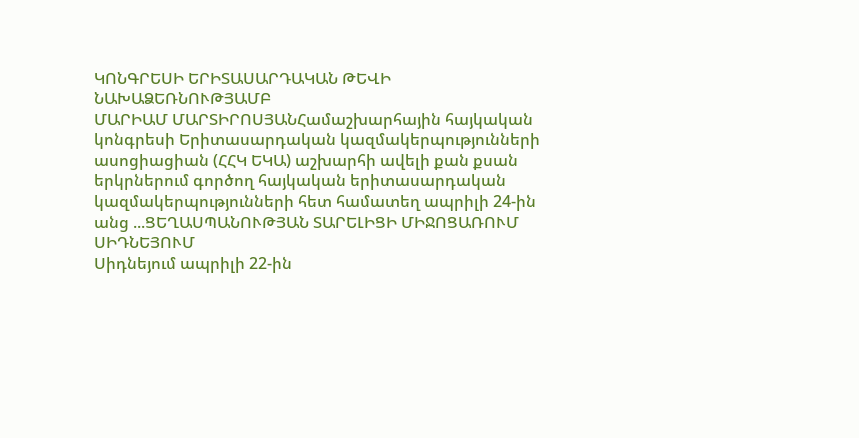ԿՈՆԳՐԵՍԻ ԵՐԻՏԱՍԱՐԴԱԿԱՆ ԹԵՎԻ ՆԱԽԱՁԵՌՆՈՒԹՅԱՄԲ
ՄԱՐԻԱՄ ՄԱՐՏԻՐՈՍՅԱՆՀամաշխարհային հայկական կոնգրեսի Երիտասարդական կազմակերպությունների ասոցիացիան (ՀՀԿ ԵԿԱ) աշխարհի ավելի քան քսան երկրներում գործող հայկական երիտասարդական կազմակերպությունների հետ համատեղ ապրիլի 24-ին անց ...ՑԵՂԱՍՊԱՆՈՒԹՅԱՆ ՏԱՐԵԼԻՑԻ ՄԻՋՈՑԱՌՈՒՄ ՍԻԴՆԵՅՈՒՄ
Սիդնեյում ապրիլի 22-ին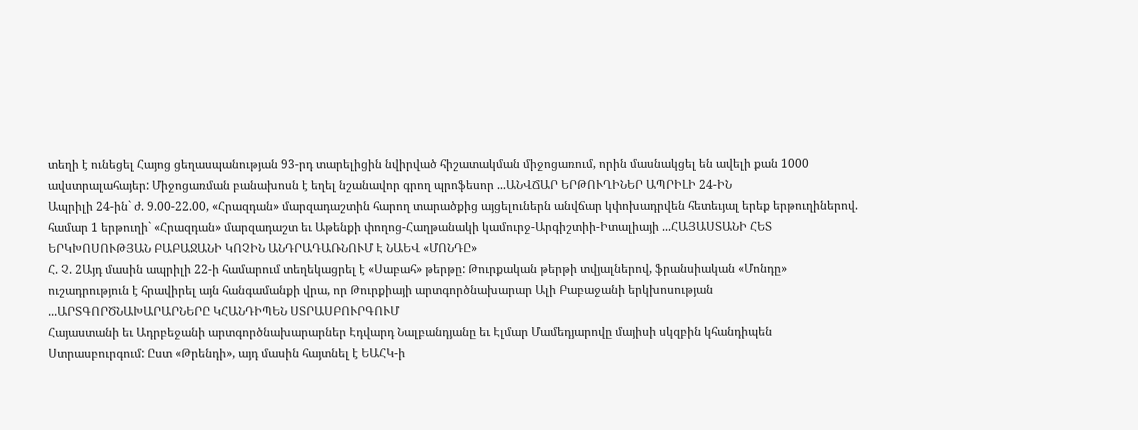տեղի է ունեցել Հայոց ցեղասպանության 93-րդ տարելիցին նվիրված հիշատակման միջոցառում, որին մասնակցել են ավելի քան 1000 ավստրալահայեր: Միջոցառման բանախոսն է եղել նշանավոր գրող պրոֆեսոր ...ԱՆՎՃԱՐ ԵՐԹՈՒՂԻՆԵՐ ԱՊՐԻԼԻ 24-ԻՆ
Ապրիլի 24-ին` ժ. 9.00-22.00, «Հրազդան» մարզադաշտին հարող տարածքից այցելուներն անվճար կփոխադրվեն հետեւյալ երեք երթուղիներով. համար 1 երթուղի` «Հրազդան» մարզադաշտ եւ Աթենքի փողոց-Հաղթանակի կամուրջ-Արգիշտիի-Իտալիայի ...ՀԱՅԱՍՏԱՆԻ ՀԵՏ ԵՐԿԽՈՍՈՒԹՅԱՆ ԲԱԲԱՋԱՆԻ ԿՈՉԻՆ ԱՆԴՐԱԴԱՌՆՈՒՄ Է ՆԱԵՎ «ՄՈՆԴԸ»
Հ. Չ. 2Այդ մասին ապրիլի 22-ի համարում տեղեկացրել է «Սաբահ» թերթը: Թուրքական թերթի տվյալներով, ֆրանսիական «Մոնդը» ուշադրություն է հրավիրել այն հանգամանքի վրա, որ Թուրքիայի արտգործնախարար Ալի Բաբաջանի երկխոսության ...ԱՐՏԳՈՐԾՆԱԽԱՐԱՐՆԵՐԸ ԿՀԱՆԴԻՊԵՆ ՍՏՐԱՍԲՈՒՐԳՈՒՄ
Հայաստանի եւ Ադրբեջանի արտգործնախարարներ Էդվարդ Նալբանդյանը եւ Էլմար Մամեդյարովը մայիսի սկզբին կհանդիպեն Ստրասբուրգում: Ըստ «Թրենդի», այդ մասին հայտնել է ԵԱՀԿ-ի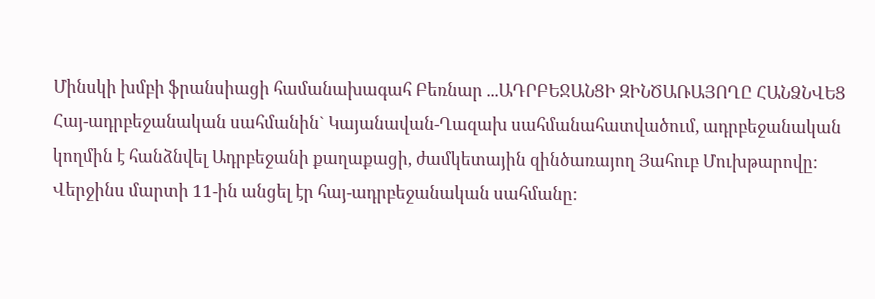Մինսկի խմբի ֆրանսիացի համանախագահ Բեռնար ...ԱԴՐԲԵՋԱՆՑԻ ԶԻՆԾԱՌԱՅՈՂԸ ՀԱՆՁՆՎԵՑ
Հայ-ադրբեջանական սահմանին` Կայանավան-Ղազախ սահմանահատվածում, ադրբեջանական կողմին է հանձնվել Ադրբեջանի քաղաքացի, ժամկետային զինծառայող Յահուբ Մուխթարովը: Վերջինս մարտի 11-ին անցել էր հայ-ադրբեջանական սահմանը: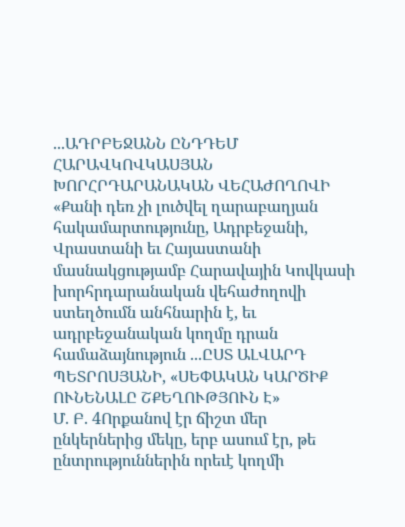...ԱԴՐԲԵՋԱՆՆ ԸՆԴԴԵՄ ՀԱՐԱՎԿՈՎԿԱՍՅԱՆ ԽՈՐՀՐԴԱՐԱՆԱԿԱՆ ՎԵՀԱԺՈՂՈՎԻ
«Քանի դեռ չի լուծվել ղարաբաղյան հակամարտությունը, Ադրբեջանի, Վրաստանի եւ Հայաստանի մասնակցությամբ Հարավային Կովկասի խորհրդարանական վեհաժողովի ստեղծումն անհնարին է, եւ ադրբեջանական կողմը դրան համաձայնություն ...ԸՍՏ ԱԼՎԱՐԴ ՊԵՏՐՈՍՅԱՆԻ, «ՍԵՓԱԿԱՆ ԿԱՐԾԻՔ ՈՒՆԵՆԱԼԸ ՇՔԵՂՈՒԹՅՈՒՆ Է»
Մ. Բ. 4Որքանով էր ճիշտ մեր ընկերներից մեկը, երբ ասում էր, թե ընտրություններին որեւէ կողմի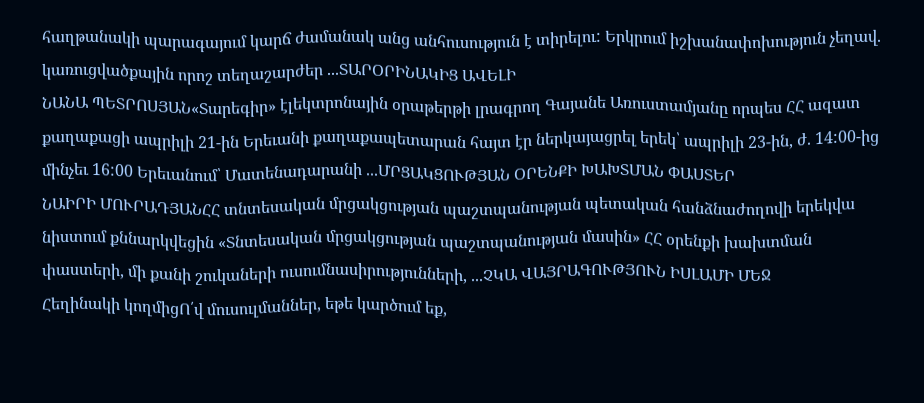հաղթանակի պարագայում կարճ ժամանակ անց անհուսություն է տիրելու: Երկրում իշխանափոխություն չեղավ. կառուցվածքային որոշ տեղաշարժեր ...ՏԱՐՕՐԻՆԱԿԻՑ ԱՎԵԼԻ
ՆԱՆԱ ՊԵՏՐՈՍՅԱՆ«Տարեգիր» էլեկտրոնային օրաթերթի լրագրող Գայանե Առուստամյանը որպես ՀՀ ազատ քաղաքացի ապրիլի 21-ին Երեւանի քաղաքապետարան հայտ էր ներկայացրել երեկ՝ ապրիլի 23-ին, ժ. 14:00-ից մինչեւ 16:00 Երեւանում՝ Մատենադարանի ...ՄՐՑԱԿՑՈՒԹՅԱՆ ՕՐԵՆՔԻ ԽԱԽՏՄԱՆ ՓԱՍՏԵՐ
ՆԱԻՐԻ ՄՈՒՐԱԴՅԱՆՀՀ տնտեսական մրցակցության պաշտպանության պետական հանձնաժողովի երեկվա նիստում քննարկվեցին «Տնտեսական մրցակցության պաշտպանության մասին» ՀՀ օրենքի խախտման փաստերի, մի քանի շուկաների ուսումնասիրությունների, ...ՉԿԱ ՎԱՅՐԱԳՈՒԹՅՈՒՆ ԻՍԼԱՄԻ ՄԵՋ
Հեղինակի կողմիցՈ՛վ մուսուլմաններ, եթե կարծում եք,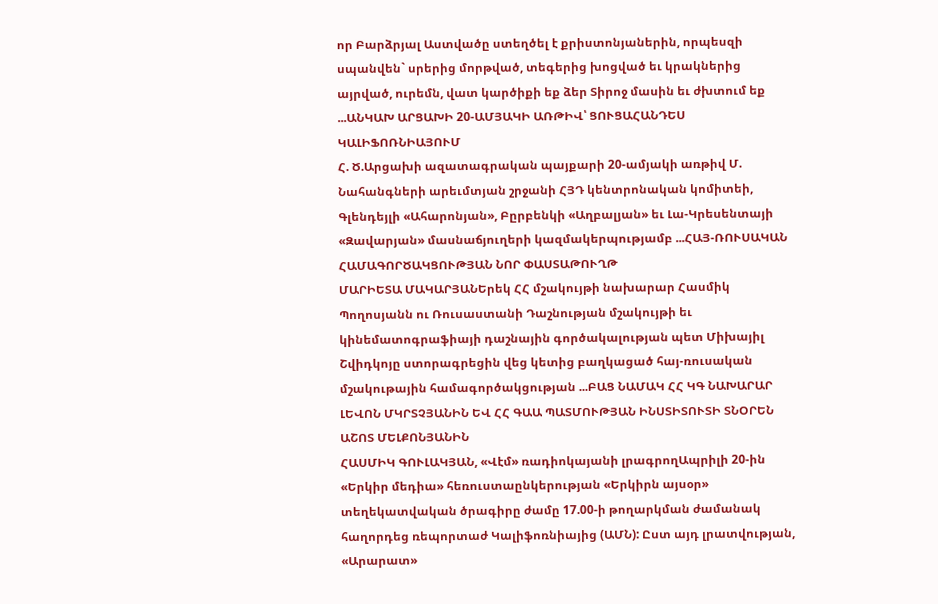որ Բարձրյալ Աստվածը ստեղծել է քրիստոնյաներին, որպեսզի սպանվեն` սրերից մորթված, տեգերից խոցված եւ կրակներից այրված, ուրեմն, վատ կարծիքի եք ձեր Տիրոջ մասին եւ ժխտում եք ...ԱՆԿԱԽ ԱՐՑԱԽԻ 20-ԱՄՅԱԿԻ ԱՌԹԻՎ՝ ՑՈՒՑԱՀԱՆԴԵՍ ԿԱԼԻՖՈՌՆԻԱՅՈՒՄ
Հ. Ծ.Արցախի ազատագրական պայքարի 20-ամյակի առթիվ Մ. Նահանգների արեւմտյան շրջանի ՀՅԴ կենտրոնական կոմիտեի, Գլենդեյլի «Ահարոնյան», Բըրբենկի «Աղբալյան» եւ Լա-Կրեսենտայի «Զավարյան» մասնաճյուղերի կազմակերպությամբ ...ՀԱՅ-ՌՈՒՍԱԿԱՆ ՀԱՄԱԳՈՐԾԱԿՑՈՒԹՅԱՆ ՆՈՐ ՓԱՍՏԱԹՈՒՂԹ
ՄԱՐԻԵՏԱ ՄԱԿԱՐՅԱՆԵրեկ ՀՀ մշակույթի նախարար Հասմիկ Պողոսյանն ու Ռուսաստանի Դաշնության մշակույթի եւ կինեմատոգրաֆիայի դաշնային գործակալության պետ Միխայիլ Շվիդկոյը ստորագրեցին վեց կետից բաղկացած հայ-ռուսական մշակութային համագործակցության ...ԲԱՑ ՆԱՄԱԿ ՀՀ ԿԳ ՆԱԽԱՐԱՐ ԼԵՎՈՆ ՄԿՐՏՉՅԱՆԻՆ ԵՎ ՀՀ ԳԱԱ ՊԱՏՄՈՒԹՅԱՆ ԻՆՍՏԻՏՈՒՏԻ ՏՆՕՐԵՆ ԱՇՈՏ ՄԵԼՔՈՆՅԱՆԻՆ
ՀԱՍՄԻԿ ԳՈՒԼԱԿՅԱՆ, «Վէմ» ռադիոկայանի լրագրողԱպրիլի 20-ին «Երկիր մեդիա» հեռուստաընկերության «Երկիրն այսօր» տեղեկատվական ծրագիրը ժամը 17.00-ի թողարկման ժամանակ հաղորդեց ռեպորտաժ Կալիֆոռնիայից (ԱՄՆ): Ըստ այդ լրատվության, «Արարատ»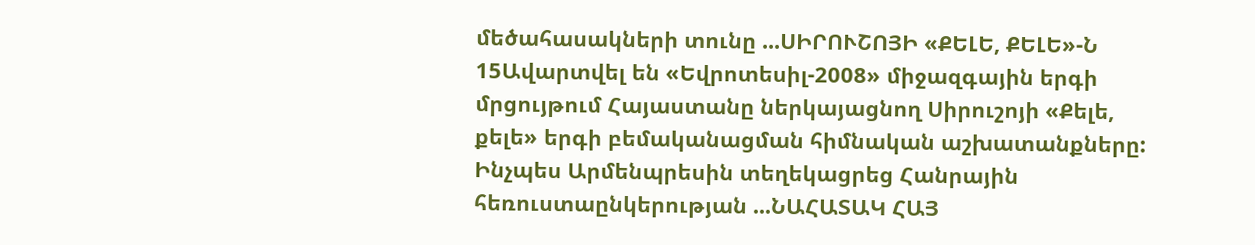մեծահասակների տունը ...ՍԻՐՈՒՇՈՅԻ «ՔԵԼԵ, ՔԵԼԵ»-Ն
15Ավարտվել են «Եվրոտեսիլ-2008» միջազգային երգի մրցույթում Հայաստանը ներկայացնող Սիրուշոյի «Քելե, քելե» երգի բեմականացման հիմնական աշխատանքները: Ինչպես Արմենպրեսին տեղեկացրեց Հանրային հեռուստաընկերության ...ՆԱՀԱՏԱԿ ՀԱՅ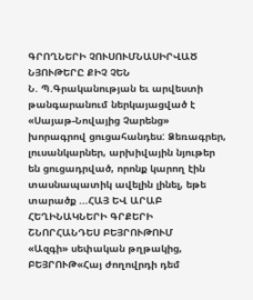ԳՐՈՂՆԵՐԻ ՉՈՒՍՈՒՄՆԱՍԻՐՎԱԾ ՆՅՈՒԹԵՐԸ ՔԻՉ ՉԵՆ
Ն. Պ.Գրականության եւ արվեստի թանգարանում ներկայացված է «Սայաթ-Նովայից Չարենց» խորագրով ցուցահանդես: Ձեռագրեր, լուսանկարներ, արխիվային նյութեր են ցուցադրված, որոնք կարող էին տասնապատիկ ավելին լինել, եթե տարածք ...ՀԱՅ ԵՎ ԱՐԱԲ ՀԵՂԻՆԱԿՆԵՐԻ ԳՐՔԵՐԻ ՇՆՈՐՀԱՆԴԵՍ ԲԵՅՐՈՒԹՈՒՄ
«Ազգի» սեփական թղթակից, ԲԵՅՐՈՒԹ«Հայ ժողովրդի դեմ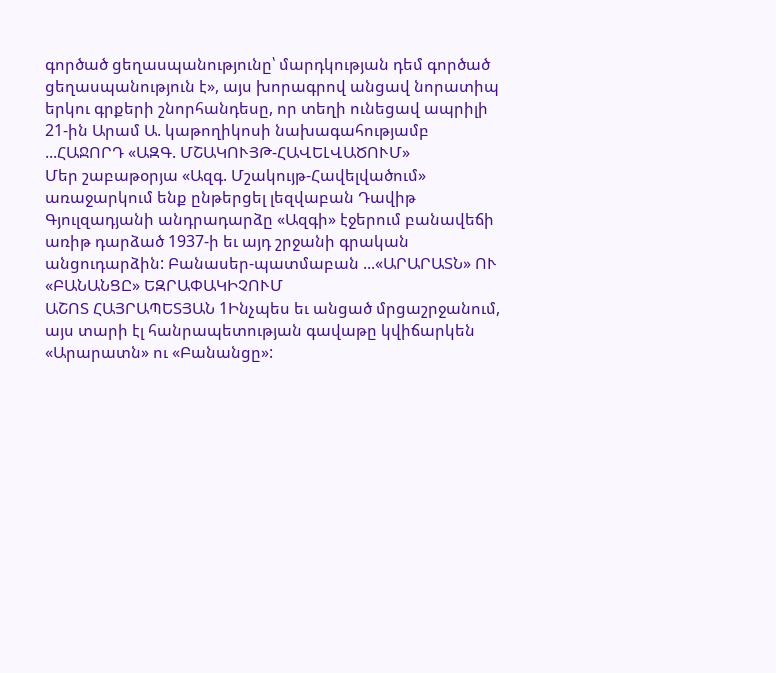գործած ցեղասպանությունը՝ մարդկության դեմ գործած ցեղասպանություն է», այս խորագրով անցավ նորատիպ երկու գրքերի շնորհանդեսը, որ տեղի ունեցավ ապրիլի 21-ին Արամ Ա. կաթողիկոսի նախագահությամբ ...ՀԱՋՈՐԴ «ԱԶԳ. ՄՇԱԿՈՒՅԹ-ՀԱՎԵԼՎԱԾՈՒՄ»
Մեր շաբաթօրյա «Ազգ. Մշակույթ-Հավելվածում» առաջարկում ենք ընթերցել լեզվաբան Դավիթ Գյուլզադյանի անդրադարձը «Ազգի» էջերում բանավեճի առիթ դարձած 1937-ի եւ այդ շրջանի գրական անցուդարձին: Բանասեր-պատմաբան ...«ԱՐԱՐԱՏՆ» ՈՒ «ԲԱՆԱՆՑԸ» ԵԶՐԱՓԱԿԻՉՈՒՄ
ԱՇՈՏ ՀԱՅՐԱՊԵՏՅԱՆ 1Ինչպես եւ անցած մրցաշրջանում, այս տարի էլ հանրապետության գավաթը կվիճարկեն «Արարատն» ու «Բանանցը»: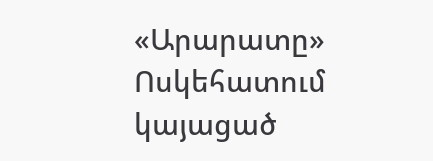«Արարատը» Ոսկեհատում կայացած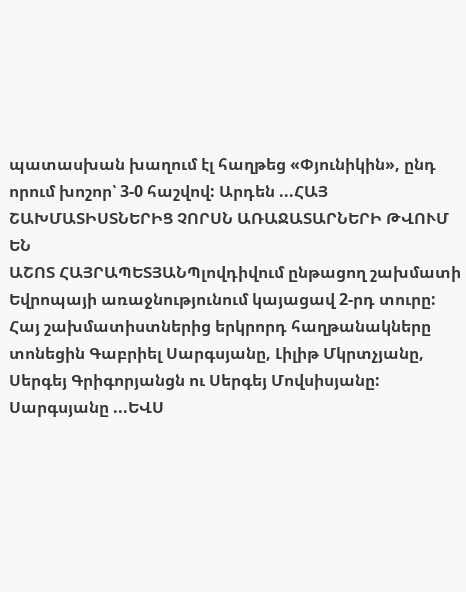պատասխան խաղում էլ հաղթեց «Փյունիկին», ընդ որում խոշոր՝ 3-0 հաշվով: Արդեն ...ՀԱՅ ՇԱԽՄԱՏԻՍՏՆԵՐԻՑ ՉՈՐՍՆ ԱՌԱՋԱՏԱՐՆԵՐԻ ԹՎՈՒՄ ԵՆ
ԱՇՈՏ ՀԱՅՐԱՊԵՏՅԱՆՊլովդիվում ընթացող շախմատի Եվրոպայի առաջնությունում կայացավ 2-րդ տուրը: Հայ շախմատիստներից երկրորդ հաղթանակները տոնեցին Գաբրիել Սարգսյանը, Լիլիթ Մկրտչյանը, Սերգեյ Գրիգորյանցն ու Սերգեյ Մովսիսյանը: Սարգսյանը ...ԵՎՍ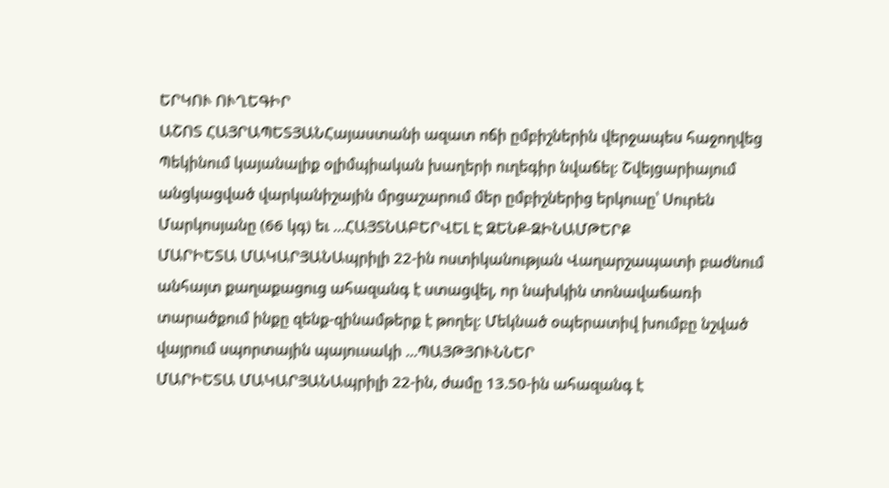ԵՐԿՈՒ ՈՒՂԵԳԻՐ
ԱՇՈՏ ՀԱՅՐԱՊԵՏՅԱՆՀայաստանի ազատ ոճի ըմբիշներին վերջապես հաջողվեց Պեկինում կայանալիք օլիմպիական խաղերի ուղեգիր նվաճել: Շվեյցարիայում անցկացված վարկանիշային մրցաշարում մեր ըմբիշներից երկուսը՝ Սուրեն Մարկոսյանը (66 կգ) եւ ...ՀԱՅՏՆԱԲԵՐՎԵԼ Է ԶԵՆՔ-ԶԻՆԱՄԹԵՐՔ
ՄԱՐԻԵՏԱ ՄԱԿԱՐՅԱՆԱպրիլի 22-ին ոստիկանության Վաղարշապատի բաժնում անհայտ քաղաքացուց ահազանգ է ստացվել, որ նախկին տոնավաճառի տարածքում ինքը զենք-զինամթերք է թողել: Մեկնած օպերատիվ խումբը նշված վայրում սպորտային պայուսակի ...ՊԱՅԹՅՈՒՆՆԵՐ
ՄԱՐԻԵՏԱ ՄԱԿԱՐՅԱՆԱպրիլի 22-ին, ժամը 13.50-ին ահազանգ է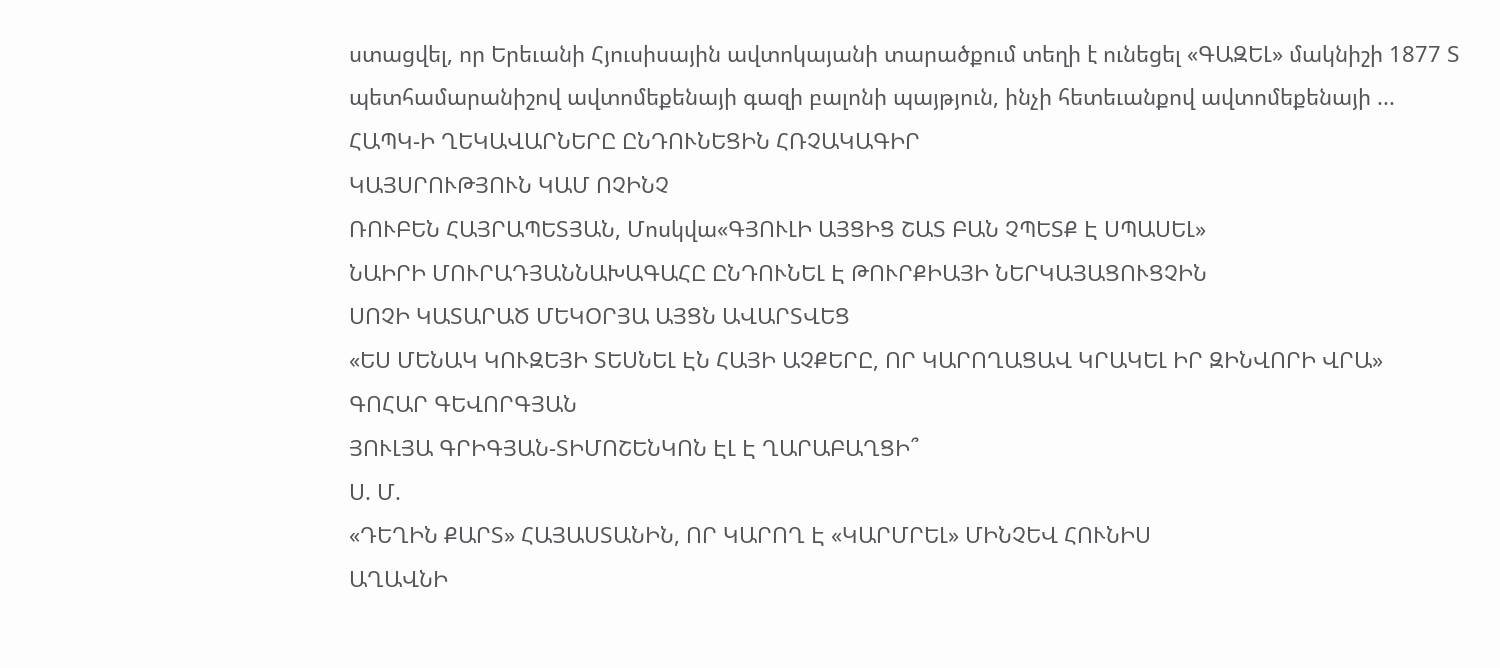ստացվել, որ Երեւանի Հյուսիսային ավտոկայանի տարածքում տեղի է ունեցել «ԳԱԶԵԼ» մակնիշի 1877 Տ պետհամարանիշով ավտոմեքենայի գազի բալոնի պայթյուն, ինչի հետեւանքով ավտոմեքենայի ...
ՀԱՊԿ-Ի ՂԵԿԱՎԱՐՆԵՐԸ ԸՆԴՈՒՆԵՑԻՆ ՀՌՉԱԿԱԳԻՐ
ԿԱՅՍՐՈՒԹՅՈՒՆ ԿԱՄ ՈՉԻՆՉ
ՌՈՒԲԵՆ ՀԱՅՐԱՊԵՏՅԱՆ, Մոսկվա«ԳՅՈՒԼԻ ԱՅՑԻՑ ՇԱՏ ԲԱՆ ՉՊԵՏՔ Է ՍՊԱՍԵԼ»
ՆԱԻՐԻ ՄՈՒՐԱԴՅԱՆՆԱԽԱԳԱՀԸ ԸՆԴՈՒՆԵԼ Է ԹՈՒՐՔԻԱՅԻ ՆԵՐԿԱՅԱՑՈՒՑՉԻՆ
ՍՈՉԻ ԿԱՏԱՐԱԾ ՄԵԿՕՐՅԱ ԱՅՑՆ ԱՎԱՐՏՎԵՑ
«ԵՍ ՄԵՆԱԿ ԿՈՒԶԵՅԻ ՏԵՍՆԵԼ ԷՆ ՀԱՅԻ ԱՉՔԵՐԸ, ՈՐ ԿԱՐՈՂԱՑԱՎ ԿՐԱԿԵԼ ԻՐ ԶԻՆՎՈՐԻ ՎՐԱ»
ԳՈՀԱՐ ԳԵՎՈՐԳՅԱՆ
ՅՈՒԼՅԱ ԳՐԻԳՅԱՆ-ՏԻՄՈՇԵՆԿՈՆ ԷԼ Է ՂԱՐԱԲԱՂՑԻ՞
Ս. Մ.
«ԴԵՂԻՆ ՔԱՐՏ» ՀԱՅԱՍՏԱՆԻՆ, ՈՐ ԿԱՐՈՂ Է «ԿԱՐՄՐԵԼ» ՄԻՆՉԵՎ ՀՈՒՆԻՍ
ԱՂԱՎՆԻ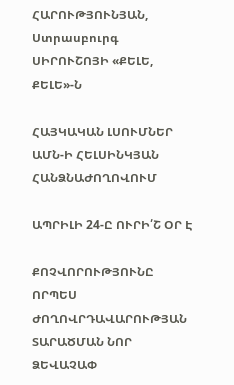ՀԱՐՈՒԹՅՈՒՆՅԱՆ, Ստրասբուրգ
ՍԻՐՈՒՇՈՅԻ «ՔԵԼԵ, ՔԵԼԵ»-Ն

ՀԱՅԿԱԿԱՆ ԼՍՈՒՄՆԵՐ ԱՄՆ-Ի ՀԵԼՍԻՆԿՅԱՆ ՀԱՆՁՆԱԺՈՂՈՎՈՒՄ

ԱՊՐԻԼԻ 24-Ը ՈՒՐԻ՛Շ ՕՐ Է

ՔՈՉՎՈՐՈՒԹՅՈՒՆԸ ՈՐՊԵՍ ԺՈՂՈՎՐԴԱՎԱՐՈՒԹՅԱՆ ՏԱՐԱԾՄԱՆ ՆՈՐ ՁԵՎԱՉԱՓ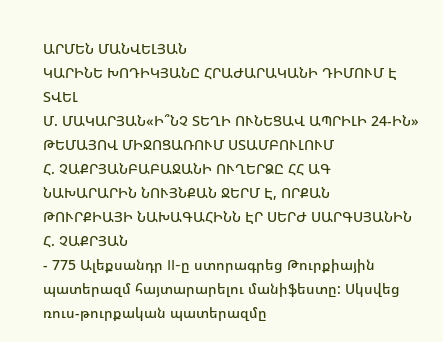ԱՐՄԵՆ ՄԱՆՎԵԼՅԱՆ
ԿԱՐԻՆԵ ԽՈԴԻԿՅԱՆԸ ՀՐԱԺԱՐԱԿԱՆԻ ԴԻՄՈՒՄ Է ՏՎԵԼ
Մ. ՄԱԿԱՐՅԱՆ«Ի՞ՆՉ ՏԵՂԻ ՈՒՆԵՑԱՎ ԱՊՐԻԼԻ 24-ԻՆ» ԹԵՄԱՅՈՎ ՄԻՋՈՑԱՌՈՒՄ ՍՏԱՄԲՈՒԼՈՒՄ
Հ. ՉԱՔՐՅԱՆԲԱԲԱՋԱՆԻ ՈՒՂԵՐՁԸ ՀՀ ԱԳ ՆԱԽԱՐԱՐԻՆ ՆՈՒՅՆՔԱՆ ՋԵՐՄ Է, ՈՐՔԱՆ ԹՈՒՐՔԻԱՅԻ ՆԱԽԱԳԱՀԻՆՆ ԷՐ ՍԵՐԺ ՍԱՐԳՍՅԱՆԻՆ
Հ. ՉԱՔՐՅԱՆ
- 775 Ալեքսանդր II-ը ստորագրեց Թուրքիային պատերազմ հայտարարելու մանիֆեստը: Սկսվեց ռուս-թուրքական պատերազմը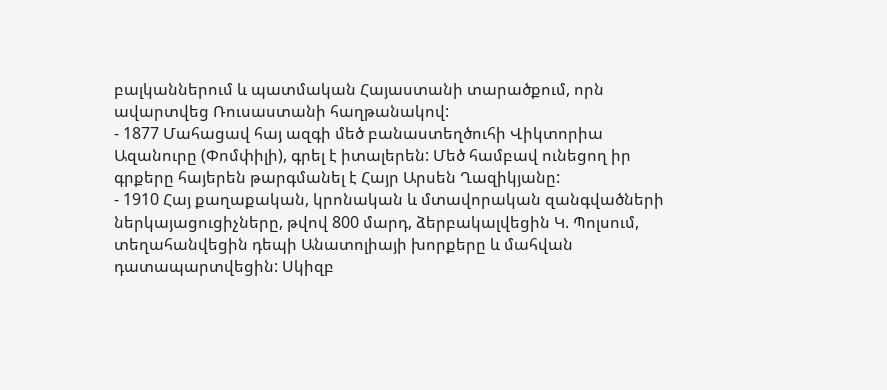բալկաններում և պատմական Հայաստանի տարածքում, որն ավարտվեց Ռուսաստանի հաղթանակով:
- 1877 Մահացավ հայ ազգի մեծ բանաստեղծուհի Վիկտորիա Ազանուրը (Փոմփիլի), գրել է իտալերեն: Մեծ համբավ ունեցող իր գրքերը հայերեն թարգմանել է Հայր Արսեն Ղազիկյանը:
- 1910 Հայ քաղաքական, կրոնական և մտավորական զանգվածների ներկայացուցիչները, թվով 800 մարդ, ձերբակալվեցին Կ. Պոլսում, տեղահանվեցին դեպի Անատոլիայի խորքերը և մահվան դատապարտվեցին: Սկիզբ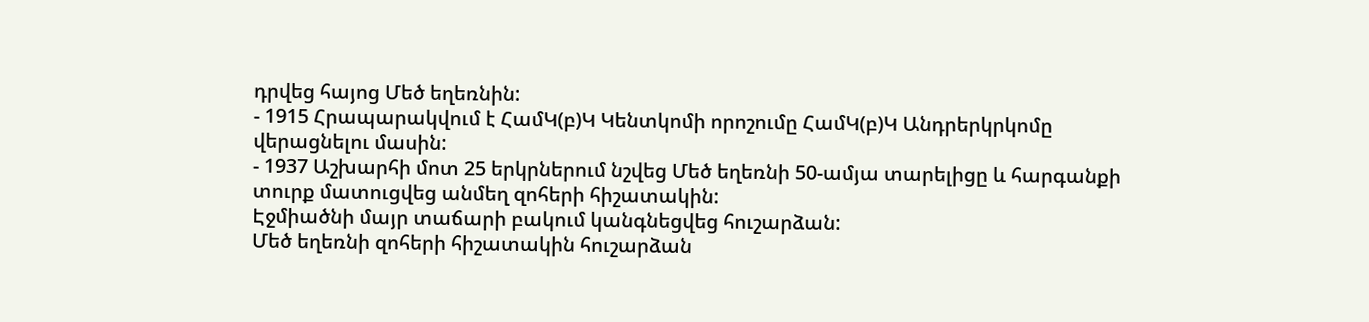դրվեց հայոց Մեծ եղեռնին:
- 1915 Հրապարակվում է ՀամԿ(բ)Կ Կենտկոմի որոշումը ՀամԿ(բ)Կ Անդրերկրկոմը վերացնելու մասին:
- 1937 Աշխարհի մոտ 25 երկրներում նշվեց Մեծ եղեռնի 50-ամյա տարելիցը և հարգանքի տուրք մատուցվեց անմեղ զոհերի հիշատակին:
Էջմիածնի մայր տաճարի բակում կանգնեցվեց հուշարձան:
Մեծ եղեռնի զոհերի հիշատակին հուշարձան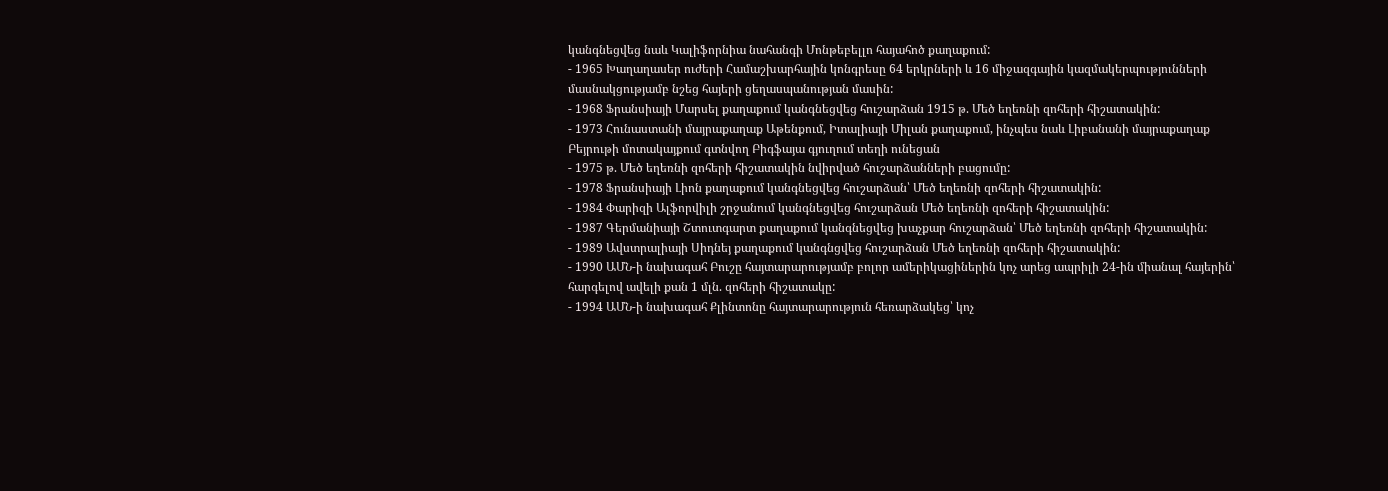կանգնեցվեց նաև Կալիֆորնիա նահանգի Մոնթեբելլո հայահոծ քաղաքում:
- 1965 Խաղաղասեր ուժերի Համաշխարհային կոնգրեսը 64 երկրների և 16 միջազգային կազմակերպությունների մասնակցությամբ նշեց հայերի ցեղասպանության մասին:
- 1968 Ֆրանսիայի Մարսել քաղաքում կանգնեցվեց հուշարձան 1915 թ. Մեծ եղեռնի զոհերի հիշատակին:
- 1973 Հունաստանի մայրաքաղաք Աթենքում, Իտալիայի Միլան քաղաքում, ինչպես նաև Լիբանանի մայրաքաղաք Բեյրութի մոտակայքում գտնվող Բիգֆայա գյուղում տեղի ունեցան
- 1975 թ. Մեծ եղեռնի զոհերի հիշատակին նվիրված հուշարձանների բացումը:
- 1978 Ֆրանսիայի Լիոն քաղաքում կանգնեցվեց հուշարձան՝ Մեծ եղեռնի զոհերի հիշատակին:
- 1984 Փարիզի Ալֆորվիլի շրջանում կանգնեցվեց հուշարձան Մեծ եղեռնի զոհերի հիշատակին:
- 1987 Գերմանիայի Շտուտգարտ քաղաքում կանգնեցվեց խաչքար հուշարձան՝ Մեծ եղեռնի զոհերի հիշատակին:
- 1989 Ավստրալիայի Սիդնեյ քաղաքում կանգնցվեց հուշարձան Մեծ եղեռնի զոհերի հիշատակին:
- 1990 ԱՄՆ-ի նախագահ Բուշը հայտարարությամբ բոլոր ամերիկացիներին կոչ արեց ապրիլի 24-ին միանալ հայերին՝ հարգելով ավելի քան 1 մլն. զոհերի հիշատակը:
- 1994 ԱՄՆ-ի նախագահ Քլինտոնը հայտարարություն հեռարձակեց՝ կոչ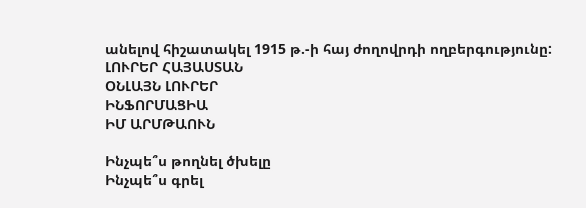անելով հիշատակել 1915 թ.-ի հայ ժողովրդի ողբերգությունը:
ԼՈՒՐԵՐ ՀԱՅԱՍՏԱՆ
ՕՆԼԱՅՆ ԼՈՒՐԵՐ
ԻՆՖՈՐՄԱՑԻԱ
ԻՄ ԱՐՄԹԱՈՒՆ

Ինչպե՞ս թողնել ծխելը
Ինչպե՞ս գրել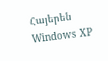Հայերեն Windows XP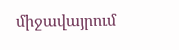միջավայրում